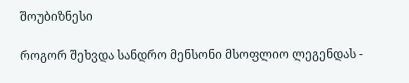შოუბიზნესი

როგორ შეხვდა სანდრო მენსონი მსოფლიო ლეგენდას -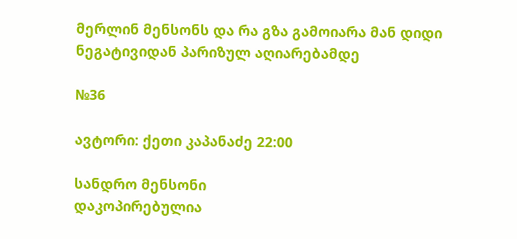მერლინ მენსონს და რა გზა გამოიარა მან დიდი ნეგატივიდან პარიზულ აღიარებამდე

№36

ავტორი: ქეთი კაპანაძე 22:00

სანდრო მენსონი
დაკოპირებულია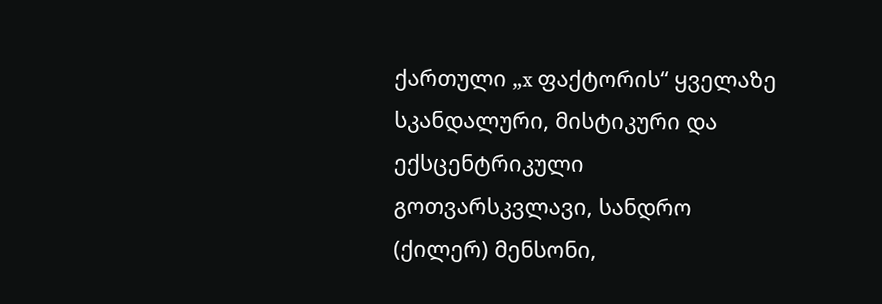ქართული „x ფაქტორის“ ყველაზე სკანდალური, მისტიკური და ექსცენტრიკული გოთვარსკვლავი, სანდრო (ქილერ) მენსონი,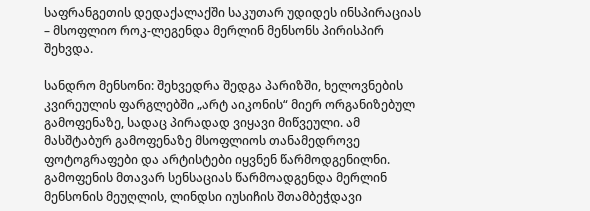საფრანგეთის დედაქალაქში საკუთარ უდიდეს ინსპირაციას – მსოფლიო როკ-ლეგენდა მერლინ მენსონს პირისპირ შეხვდა.

სანდრო მენსონი: შეხვედრა შედგა პარიზში, ხელოვნების კვირეულის ფარგლებში „არტ აიკონის“ მიერ ორგანიზებულ გამოფენაზე, სადაც პირადად ვიყავი მიწვეული. ამ მასშტაბურ გამოფენაზე მსოფლიოს თანამედროვე ფოტოგრაფები და არტისტები იყვნენ წარმოდგენილნი. გამოფენის მთავარ სენსაციას წარმოადგენდა მერლინ მენსონის მეუღლის, ლინდსი იუსიჩის შთამბეჭდავი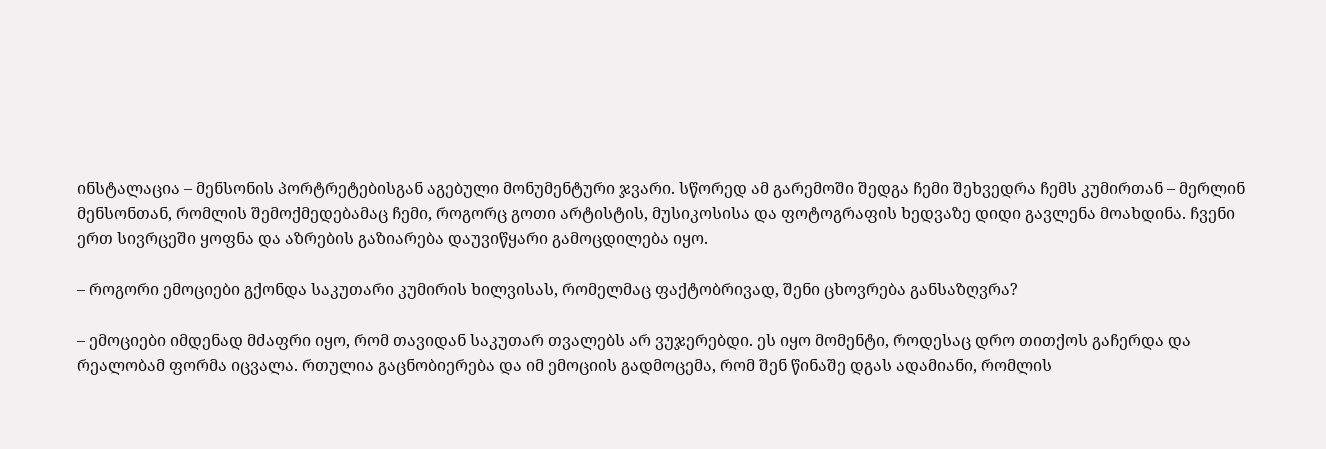ინსტალაცია – მენსონის პორტრეტებისგან აგებული მონუმენტური ჯვარი. სწორედ ამ გარემოში შედგა ჩემი შეხვედრა ჩემს კუმირთან – მერლინ მენსონთან, რომლის შემოქმედებამაც ჩემი, როგორც გოთი არტისტის, მუსიკოსისა და ფოტოგრაფის ხედვაზე დიდი გავლენა მოახდინა. ჩვენი ერთ სივრცეში ყოფნა და აზრების გაზიარება დაუვიწყარი გამოცდილება იყო.

– როგორი ემოციები გქონდა საკუთარი კუმირის ხილვისას, რომელმაც ფაქტობრივად, შენი ცხოვრება განსაზღვრა?

– ემოციები იმდენად მძაფრი იყო, რომ თავიდან საკუთარ თვალებს არ ვუჯერებდი. ეს იყო მომენტი, როდესაც დრო თითქოს გაჩერდა და რეალობამ ფორმა იცვალა. რთულია გაცნობიერება და იმ ემოციის გადმოცემა, რომ შენ წინაშე დგას ადამიანი, რომლის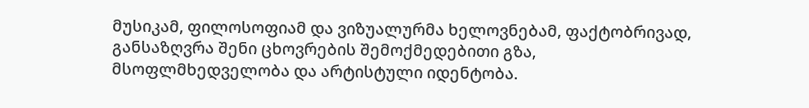მუსიკამ, ფილოსოფიამ და ვიზუალურმა ხელოვნებამ, ფაქტობრივად, განსაზღვრა შენი ცხოვრების შემოქმედებითი გზა, მსოფლმხედველობა და არტისტული იდენტობა.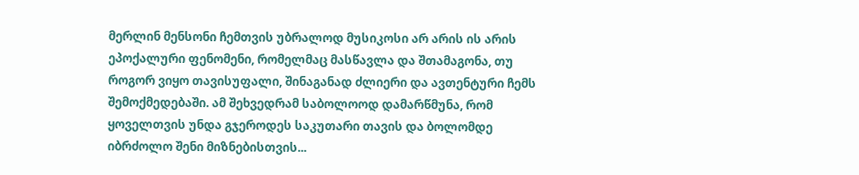მერლინ მენსონი ჩემთვის უბრალოდ მუსიკოსი არ არის ის არის ეპოქალური ფენომენი, რომელმაც მასწავლა და შთამაგონა, თუ როგორ ვიყო თავისუფალი, შინაგანად ძლიერი და ავთენტური ჩემს შემოქმედებაში. ამ შეხვედრამ საბოლოოდ დამარწმუნა, რომ ყოველთვის უნდა გჯეროდეს საკუთარი თავის და ბოლომდე იბრძოლო შენი მიზნებისთვის...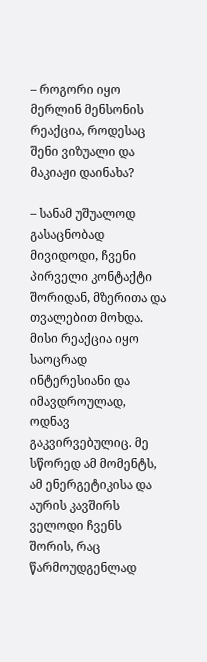– როგორი იყო მერლინ მენსონის რეაქცია, როდესაც შენი ვიზუალი და მაკიაჟი დაინახა?

– სანამ უშუალოდ გასაცნობად მივიდოდი, ჩვენი პირველი კონტაქტი შორიდან, მზერითა და თვალებით მოხდა. მისი რეაქცია იყო საოცრად ინტერესიანი და იმავდროულად, ოდნავ გაკვირვებულიც. მე სწორედ ამ მომენტს, ამ ენერგეტიკისა და აურის კავშირს ველოდი ჩვენს შორის, რაც წარმოუდგენლად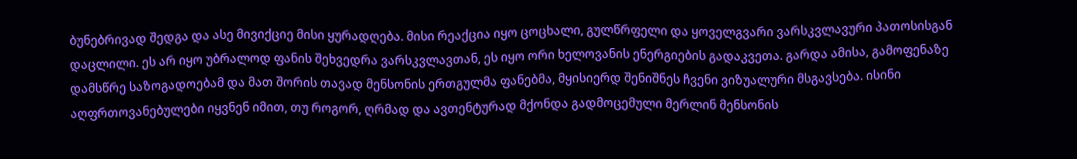ბუნებრივად შედგა და ასე მივიქციე მისი ყურადღება. მისი რეაქცია იყო ცოცხალი, გულწრფელი და ყოველგვარი ვარსკვლავური პათოსისგან დაცლილი. ეს არ იყო უბრალოდ ფანის შეხვედრა ვარსკვლავთან, ეს იყო ორი ხელოვანის ენერგიების გადაკვეთა. გარდა ამისა, გამოფენაზე დამსწრე საზოგადოებამ და მათ შორის თავად მენსონის ერთგულმა ფანებმა, მყისიერდ შენიშნეს ჩვენი ვიზუალური მსგავსება. ისინი აღფრთოვანებულები იყვნენ იმით, თუ როგორ, ღრმად და ავთენტურად მქონდა გადმოცემული მერლინ მენსონის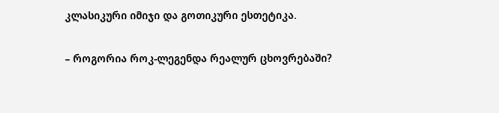კლასიკური იმიჯი და გოთიკური ესთეტიკა.

– როგორია როკ-ლეგენდა რეალურ ცხოვრებაში?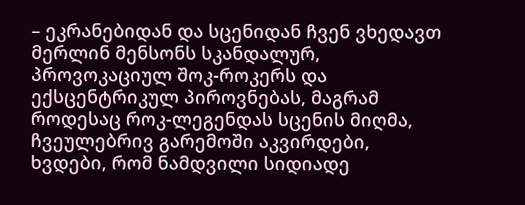– ეკრანებიდან და სცენიდან ჩვენ ვხედავთ მერლინ მენსონს სკანდალურ, პროვოკაციულ შოკ-როკერს და ექსცენტრიკულ პიროვნებას, მაგრამ როდესაც როკ-ლეგენდას სცენის მიღმა, ჩვეულებრივ გარემოში აკვირდები, ხვდები, რომ ნამდვილი სიდიადე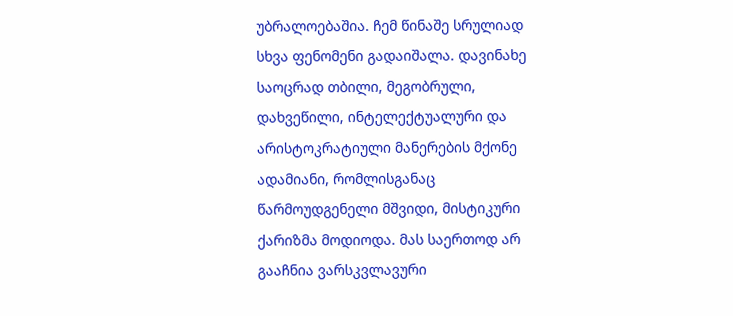უბრალოებაშია. ჩემ წინაშე სრულიად სხვა ფენომენი გადაიშალა. დავინახე საოცრად თბილი, მეგობრული, დახვეწილი, ინტელექტუალური და არისტოკრატიული მანერების მქონე ადამიანი, რომლისგანაც წარმოუდგენელი მშვიდი, მისტიკური ქარიზმა მოდიოდა. მას საერთოდ არ გააჩნია ვარსკვლავური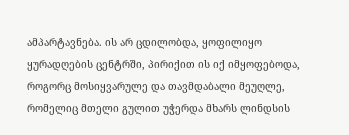ამპარტავნება. ის არ ცდილობდა, ყოფილიყო ყურადღების ცენტრში, პირიქით ის იქ იმყოფებოდა, როგორც მოსიყვარულე და თავმდაბალი მეუღლე, რომელიც მთელი გულით უჭერდა მხარს ლინდსის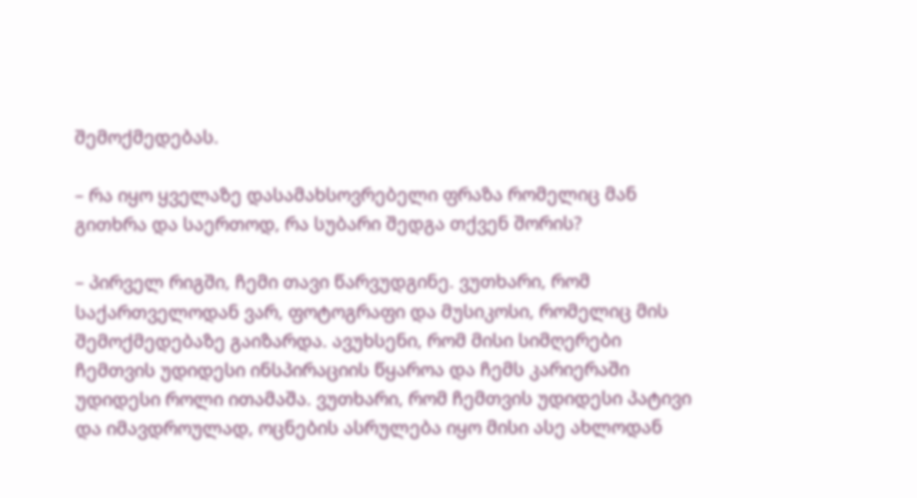შემოქმედებას.

– რა იყო ყველაზე დასამახსოვრებელი ფრაზა რომელიც მან გითხრა და საერთოდ, რა სუბარი შედგა თქვენ შორის?

– პირველ რიგში, ჩემი თავი წარვუდგინე. ვუთხარი, რომ საქართველოდან ვარ, ფოტოგრაფი და მუსიკოსი, რომელიც მის შემოქმედებაზე გაიზარდა. ავუხსენი, რომ მისი სიმღერები ჩემთვის უდიდესი ინსპირაციის წყაროა და ჩემს კარიერაში უდიდესი როლი ითამაშა. ვუთხარი, რომ ჩემთვის უდიდესი პატივი და იმავდროულად, ოცნების ასრულება იყო მისი ასე ახლოდან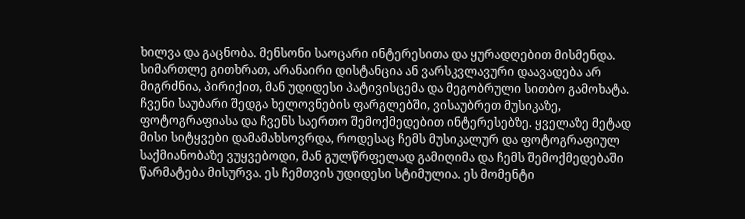ხილვა და გაცნობა. მენსონი საოცარი ინტერესითა და ყურადღებით მისმენდა. სიმართლე გითხრათ, არანაირი დისტანცია ან ვარსკვლავური დაავადება არ მიგრძნია, პირიქით, მან უდიდესი პატივისცემა და მეგობრული სითბო გამოხატა. ჩვენი საუბარი შედგა ხელოვნების ფარგლებში, ვისაუბრეთ მუსიკაზე, ფოტოგრაფიასა და ჩვენს საერთო შემოქმედებით ინტერესებზე. ყველაზე მეტად მისი სიტყვები დამამახსოვრდა, როდესაც ჩემს მუსიკალურ და ფოტოგრაფიულ საქმიანობაზე ვუყვებოდი, მან გულწრფელად გამიღიმა და ჩემს შემოქმედებაში წარმატება მისურვა. ეს ჩემთვის უდიდესი სტიმულია. ეს მომენტი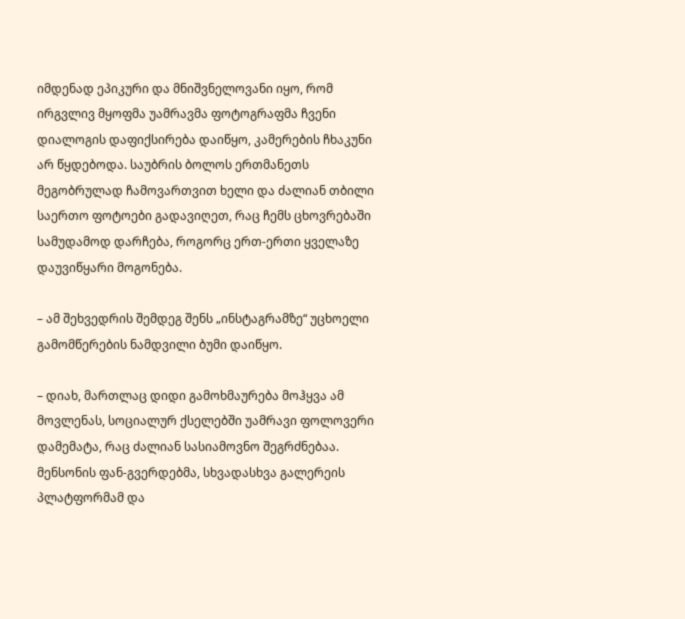იმდენად ეპიკური და მნიშვნელოვანი იყო, რომ ირგვლივ მყოფმა უამრავმა ფოტოგრაფმა ჩვენი დიალოგის დაფიქსირება დაიწყო, კამერების ჩხაკუნი არ წყდებოდა. საუბრის ბოლოს ერთმანეთს მეგობრულად ჩამოვართვით ხელი და ძალიან თბილი საერთო ფოტოები გადავიღეთ, რაც ჩემს ცხოვრებაში სამუდამოდ დარჩება, როგორც ერთ-ერთი ყველაზე დაუვიწყარი მოგონება.

– ამ შეხვედრის შემდეგ შენს „ინსტაგრამზე“ უცხოელი გამომწერების ნამდვილი ბუმი დაიწყო.

– დიახ, მართლაც დიდი გამოხმაურება მოჰყვა ამ მოვლენას, სოციალურ ქსელებში უამრავი ფოლოვერი დამემატა, რაც ძალიან სასიამოვნო შეგრძნებაა. მენსონის ფან-გვერდებმა, სხვადასხვა გალერეის პლატფორმამ და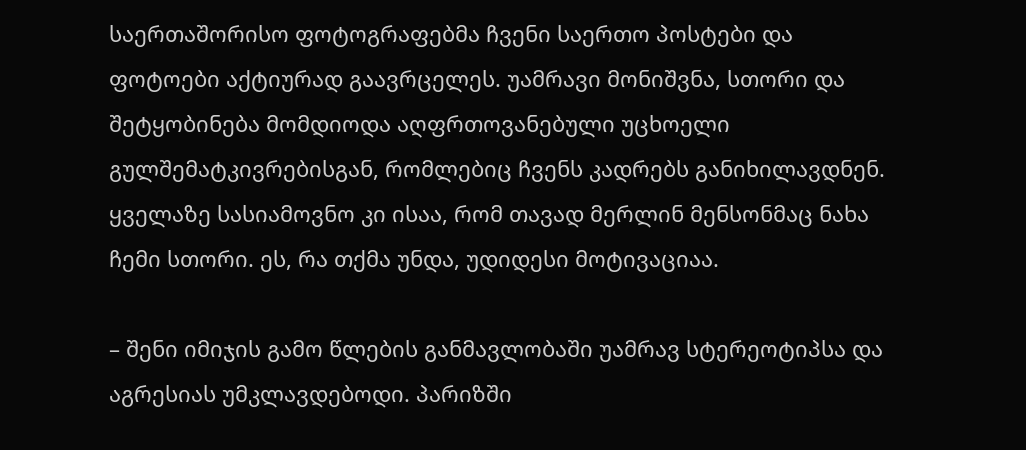საერთაშორისო ფოტოგრაფებმა ჩვენი საერთო პოსტები და ფოტოები აქტიურად გაავრცელეს. უამრავი მონიშვნა, სთორი და შეტყობინება მომდიოდა აღფრთოვანებული უცხოელი გულშემატკივრებისგან, რომლებიც ჩვენს კადრებს განიხილავდნენ. ყველაზე სასიამოვნო კი ისაა, რომ თავად მერლინ მენსონმაც ნახა ჩემი სთორი. ეს, რა თქმა უნდა, უდიდესი მოტივაციაა.

– შენი იმიჯის გამო წლების განმავლობაში უამრავ სტერეოტიპსა და აგრესიას უმკლავდებოდი. პარიზში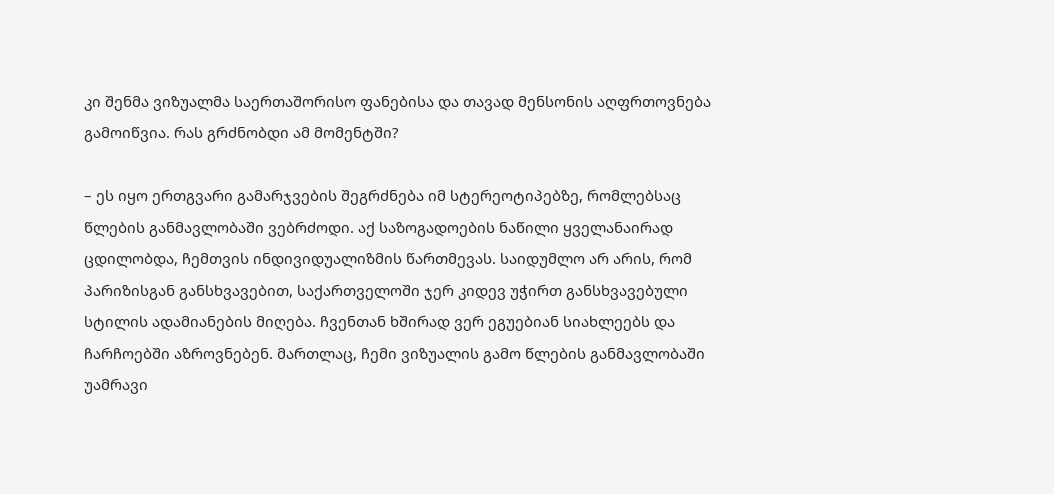კი შენმა ვიზუალმა საერთაშორისო ფანებისა და თავად მენსონის აღფრთოვნება გამოიწვია. რას გრძნობდი ამ მომენტში?

– ეს იყო ერთგვარი გამარჯვების შეგრძნება იმ სტერეოტიპებზე, რომლებსაც წლების განმავლობაში ვებრძოდი. აქ საზოგადოების ნაწილი ყველანაირად ცდილობდა, ჩემთვის ინდივიდუალიზმის წართმევას. საიდუმლო არ არის, რომ პარიზისგან განსხვავებით, საქართველოში ჯერ კიდევ უჭირთ განსხვავებული სტილის ადამიანების მიღება. ჩვენთან ხშირად ვერ ეგუებიან სიახლეებს და ჩარჩოებში აზროვნებენ. მართლაც, ჩემი ვიზუალის გამო წლების განმავლობაში უამრავი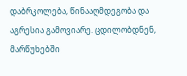დაბრკოლება, წინააღმდეგობა და აგრესია გამოვიარე. ცდილობდნენ, მარწუხებში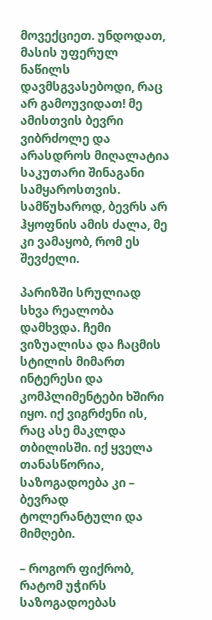მოვექციეთ. უნდოდათ, მასის უფერულ ნაწილს დავმსგვასებოდი, რაც არ გამოუვიდათ! მე ამისთვის ბევრი ვიბრძოლე და არასდროს მიღალატია საკუთარი შინაგანი სამყაროსთვის. სამწუხაროდ, ბევრს არ ჰყოფნის ამის ძალა, მე კი ვამაყობ, რომ ეს შევძელი.

პარიზში სრულიად სხვა რეალობა დამხვდა. ჩემი ვიზუალისა და ჩაცმის სტილის მიმართ ინტერესი და კომპლიმენტები ხშირი იყო. იქ ვიგრძენი ის, რაც ასე მაკლდა თბილისში. იქ ყველა თანასწორია, საზოგადოება კი – ბევრად ტოლერანტული და მიმღები.

– როგორ ფიქრობ, რატომ უჭირს საზოგადოებას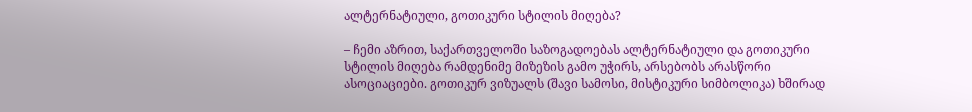ალტერნატიული, გოთიკური სტილის მიღება?

– ჩემი აზრით, საქართველოში საზოგადოებას ალტერნატიული და გოთიკური სტილის მიღება რამდენიმე მიზეზის გამო უჭირს, არსებობს არასწორი ასოციაციები. გოთიკურ ვიზუალს (შავი სამოსი, მისტიკური სიმბოლიკა) ხშირად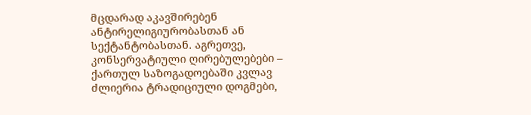მცდარად აკავშირებენ ანტირელიგიურობასთან ან სექტანტობასთან. აგრეთვე, კონსერვატიული ღირებულებები – ქართულ საზოგადოებაში კვლავ ძლიერია ტრადიციული დოგმები,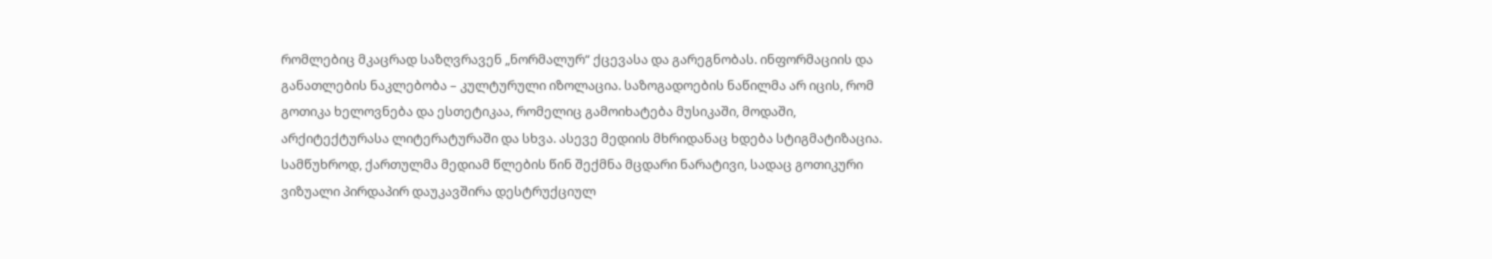რომლებიც მკაცრად საზღვრავენ „ნორმალურ“ ქცევასა და გარეგნობას. ინფორმაციის და განათლების ნაკლებობა – კულტურული იზოლაცია. საზოგადოების ნაწილმა არ იცის, რომ გოთიკა ხელოვნება და ესთეტიკაა, რომელიც გამოიხატება მუსიკაში, მოდაში, არქიტექტურასა ლიტერატურაში და სხვა. ასევე მედიის მხრიდანაც ხდება სტიგმატიზაცია. სამწუხროდ, ქართულმა მედიამ წლების წინ შექმნა მცდარი ნარატივი, სადაც გოთიკური ვიზუალი პირდაპირ დაუკავშირა დესტრუქციულ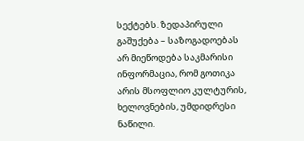სექტებს. ზედაპირული გაშუქება – საზოგადოებას არ მიეწოდება საკმარისი ინფორმაცია, რომ გოთიკა არის მსოფლიო კულტურის, ხელოვნების, უმდიდრესი ნაწილი.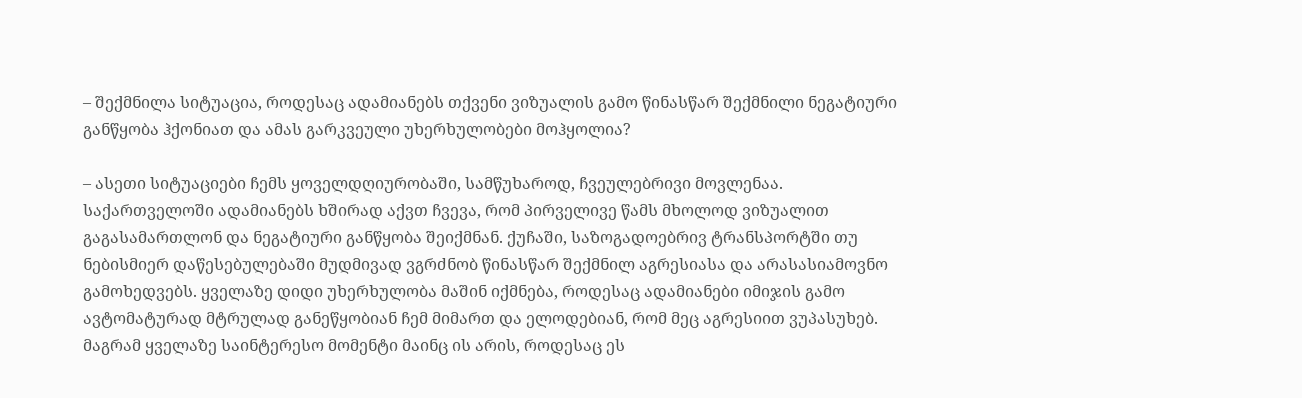– შექმნილა სიტუაცია, როდესაც ადამიანებს თქვენი ვიზუალის გამო წინასწარ შექმნილი ნეგატიური განწყობა ჰქონიათ და ამას გარკვეული უხერხულობები მოჰყოლია?

– ასეთი სიტუაციები ჩემს ყოველდღიურობაში, სამწუხაროდ, ჩვეულებრივი მოვლენაა. საქართველოში ადამიანებს ხშირად აქვთ ჩვევა, რომ პირველივე წამს მხოლოდ ვიზუალით გაგასამართლონ და ნეგატიური განწყობა შეიქმნან. ქუჩაში, საზოგადოებრივ ტრანსპორტში თუ ნებისმიერ დაწესებულებაში მუდმივად ვგრძნობ წინასწარ შექმნილ აგრესიასა და არასასიამოვნო გამოხედვებს. ყველაზე დიდი უხერხულობა მაშინ იქმნება, როდესაც ადამიანები იმიჯის გამო ავტომატურად მტრულად განეწყობიან ჩემ მიმართ და ელოდებიან, რომ მეც აგრესიით ვუპასუხებ. მაგრამ ყველაზე საინტერესო მომენტი მაინც ის არის, როდესაც ეს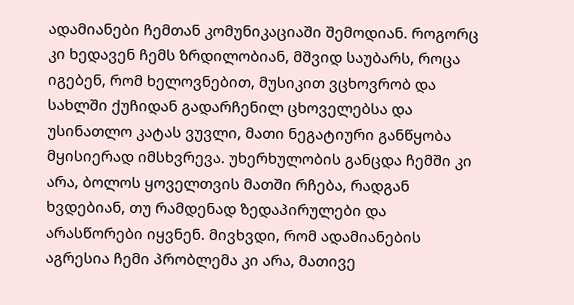ადამიანები ჩემთან კომუნიკაციაში შემოდიან. როგორც კი ხედავენ ჩემს ზრდილობიან, მშვიდ საუბარს, როცა იგებენ, რომ ხელოვნებით, მუსიკით ვცხოვრობ და სახლში ქუჩიდან გადარჩენილ ცხოველებსა და უსინათლო კატას ვუვლი, მათი ნეგატიური განწყობა მყისიერად იმსხვრევა. უხერხულობის განცდა ჩემში კი არა, ბოლოს ყოველთვის მათში რჩება, რადგან ხვდებიან, თუ რამდენად ზედაპირულები და არასწორები იყვნენ. მივხვდი, რომ ადამიანების აგრესია ჩემი პრობლემა კი არა, მათივე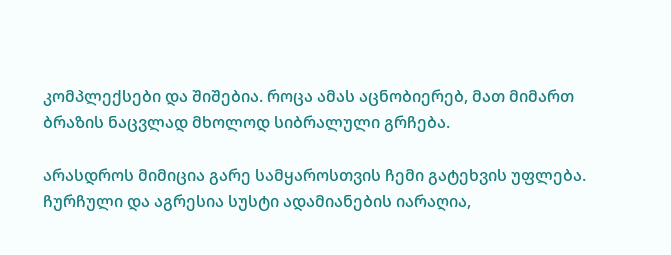კომპლექსები და შიშებია. როცა ამას აცნობიერებ, მათ მიმართ ბრაზის ნაცვლად მხოლოდ სიბრალული გრჩება.

არასდროს მიმიცია გარე სამყაროსთვის ჩემი გატეხვის უფლება. ჩურჩული და აგრესია სუსტი ადამიანების იარაღია,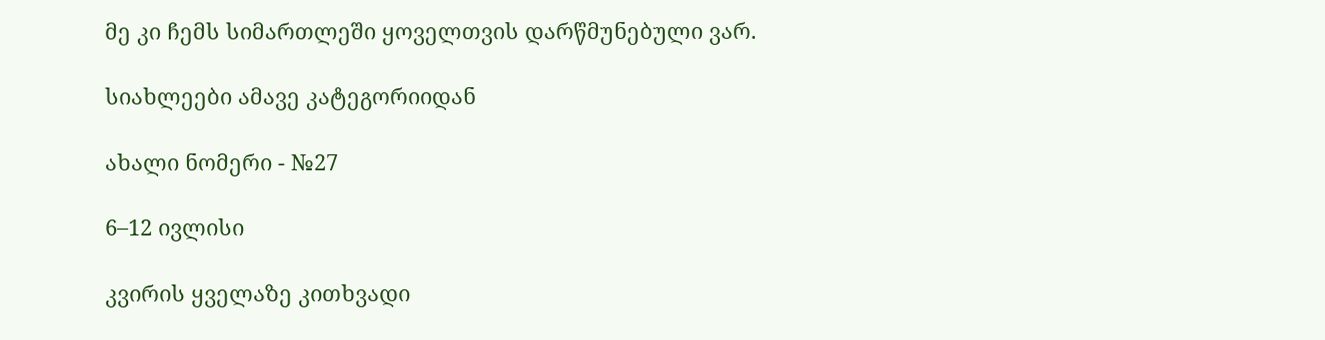მე კი ჩემს სიმართლეში ყოველთვის დარწმუნებული ვარ.

სიახლეები ამავე კატეგორიიდან

ახალი ნომერი - №27

6–12 ივლისი

კვირის ყველაზე კითხვადი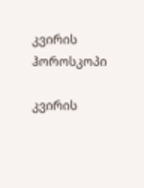კვირის ჰოროსკოპი

კვირის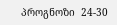პროგნოზი  24-30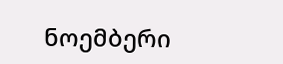ნოემბერი